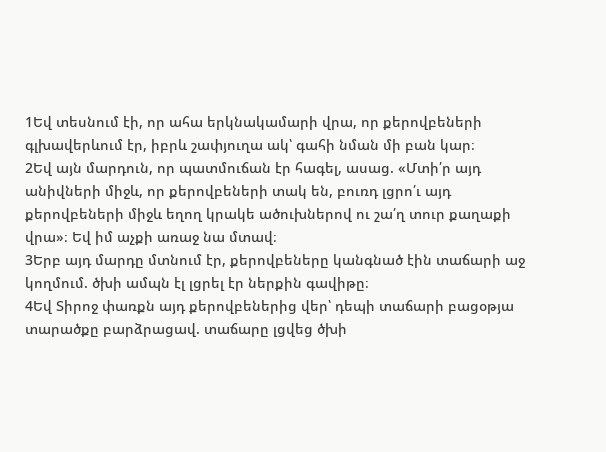1Եվ տեսնում էի, որ ահա երկնակամարի վրա, որ քերովբեների գլխավերևում էր, իբրև շափյուղա ակ՝ գահի նման մի բան կար։
2Եվ այն մարդուն, որ պատմուճան էր հագել, ասաց. «Մտի՛ր այդ անիվների միջև, որ քերովբեների տակ են, բուռդ լցրո՛ւ այդ քերովբեների միջև եղող կրակե ածուխներով ու շա՛ղ տուր քաղաքի վրա»։ Եվ իմ աչքի առաջ նա մտավ։
3Երբ այդ մարդը մտնում էր, քերովբեները կանգնած էին տաճարի աջ կողմում. ծխի ամպն էլ լցրել էր ներքին գավիթը։
4Եվ Տիրոջ փառքն այդ քերովբեներից վեր՝ դեպի տաճարի բացօթյա տարածքը բարձրացավ. տաճարը լցվեց ծխի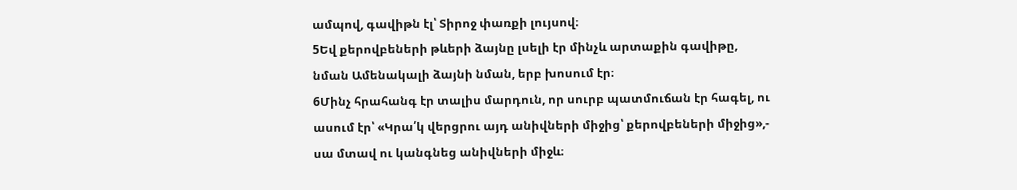ամպով, գավիթն էլ՝ Տիրոջ փառքի լույսով։
5Եվ քերովբեների թևերի ձայնը լսելի էր մինչև արտաքին գավիթը, նման Ամենակալի ձայնի նման, երբ խոսում էր։
6Մինչ հրահանգ էր տալիս մարդուն, որ սուրբ պատմուճան էր հագել, ու ասում էր՝ «Կրա՛կ վերցրու այդ անիվների միջից՝ քերովբեների միջից»,- սա մտավ ու կանգնեց անիվների միջև։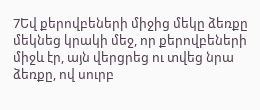7Եվ քերովբեների միջից մեկը ձեռքը մեկնեց կրակի մեջ, որ քերովբեների միջև էր, այն վերցրեց ու տվեց նրա ձեռքը, ով սուրբ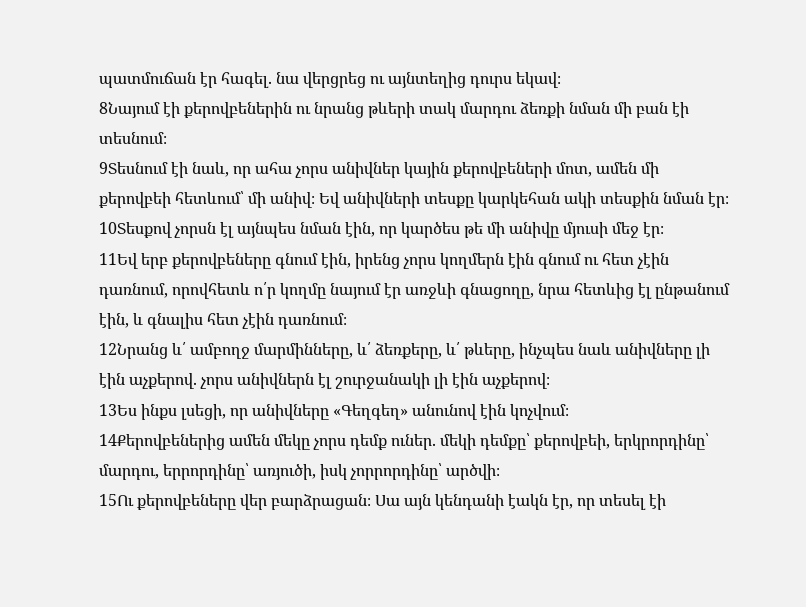պատմուճան էր հագել. նա վերցրեց ու այնտեղից դուրս եկավ։
8Նայում էի քերովբեներին ու նրանց թևերի տակ մարդու ձեռքի նման մի բան էի տեսնում։
9Տեսնում էի նաև, որ ահա չորս անիվներ կային քերովբեների մոտ, ամեն մի քերովբեի հետևում՝ մի անիվ։ Եվ անիվների տեսքը կարկեհան ակի տեսքին նման էր։
10Տեսքով չորսն էլ այնպես նման էին, որ կարծես թե մի անիվը մյուսի մեջ էր։
11Եվ երբ քերովբեները գնում էին, իրենց չորս կողմերն էին գնում ու հետ չէին դառնում, որովհետև ո՛ր կողմը նայում էր առջևի գնացողը, նրա հետևից էլ ընթանում էին, և գնալիս հետ չէին դառնում։
12Նրանց և՛ ամբողջ մարմինները, և՛ ձեռքերը, և՛ թևերը, ինչպես նաև անիվները լի էին աչքերով. չորս անիվներն էլ շուրջանակի լի էին աչքերով։
13Ես ինքս լսեցի, որ անիվները «Գեղգեղ» անունով էին կոչվում։
14Քերովբեներից ամեն մեկը չորս դեմք ուներ. մեկի դեմքը՝ քերովբեի, երկրորդինը՝ մարդու, երրորդինը՝ առյուծի, իսկ չորրորդինը՝ արծվի։
15Ու քերովբեները վեր բարձրացան։ Սա այն կենդանի էակն էր, որ տեսել էի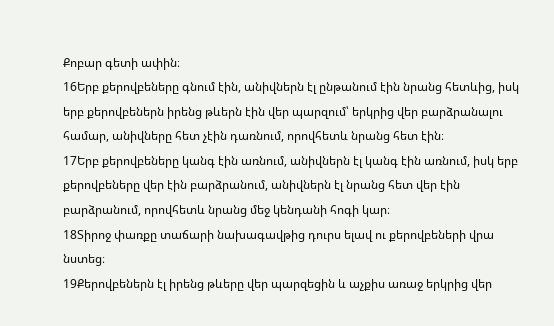Քոբար գետի ափին։
16Երբ քերովբեները գնում էին, անիվներն էլ ընթանում էին նրանց հետևից, իսկ երբ քերովբեներն իրենց թևերն էին վեր պարզում՝ երկրից վեր բարձրանալու համար, անիվները հետ չէին դառնում, որովհետև նրանց հետ էին։
17Երբ քերովբեները կանգ էին առնում, անիվներն էլ կանգ էին առնում, իսկ երբ քերովբեները վեր էին բարձրանում, անիվներն էլ նրանց հետ վեր էին բարձրանում, որովհետև նրանց մեջ կենդանի հոգի կար։
18Տիրոջ փառքը տաճարի նախագավթից դուրս ելավ ու քերովբեների վրա նստեց։
19Քերովբեներն էլ իրենց թևերը վեր պարզեցին և աչքիս առաջ երկրից վեր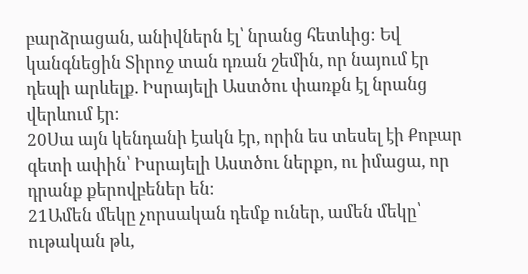բարձրացան, անիվներն էլ՝ նրանց հետևից։ Եվ կանգնեցին Տիրոջ տան դռան շեմին, որ նայում էր դեպի արևելք. Իսրայելի Աստծու փառքն էլ նրանց վերևում էր։
20Սա այն կենդանի էակն էր, որին ես տեսել էի Քոբար գետի ափին՝ Իսրայելի Աստծու ներքո, ու իմացա, որ դրանք քերովբեներ են։
21Ամեն մեկը չորսական դեմք ուներ, ամեն մեկը՝ ութական թև,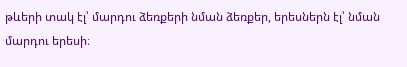թևերի տակ էլ՝ մարդու ձեռքերի նման ձեռքեր, երեսներն էլ՝ նման մարդու երեսի։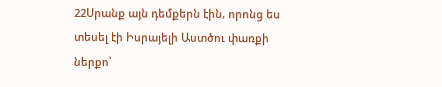22Սրանք այն դեմքերն էին, որոնց ես տեսել էի Իսրայելի Աստծու փառքի ներքո՝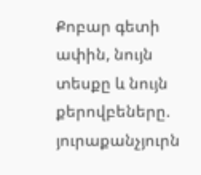Քոբար գետի ափին, նույն տեսքը և նույն քերովբեները. յուրաքանչյուրն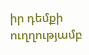իր դեմքի ուղղությամբ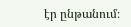էր ընթանում։